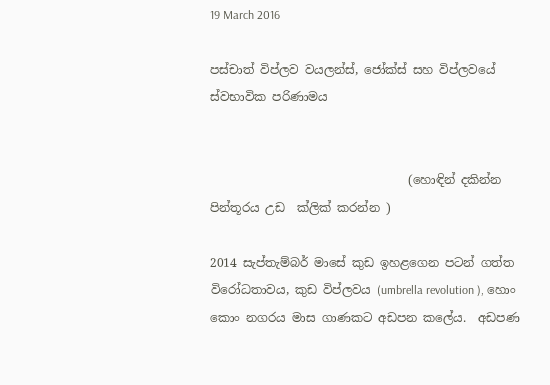19 March 2016

පස්චාත් විප්ලව වයලන්ස්, ජෝක්ස් සහ විප්ලවයේ ස්වභාවික පරිණාමය


                                 (හොඳින් දකින්න පින්තූරය උඩ  ක්ලික් කරන්න )

2014 සැප්තැම්බර් මාසේ කුඩ ඉහළගෙන පටන් ගත්ත විරෝධතාවය, කුඩ විප්ලවය (umbrella revolution ), හොං කොං නගරය මාස ගාණකට අඩපන කලේය.  අඩපණ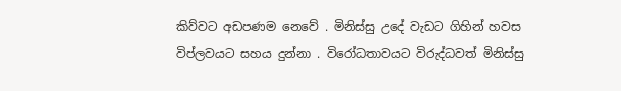කිව්වට අඩපණම නෙවේ . මිනිස්සු උදේ වැඩට ගිහින් හවස විප්ලවයට සහය දුන්නා . විරෝධතාවයට විරුද්ධවත් මිනිස්සු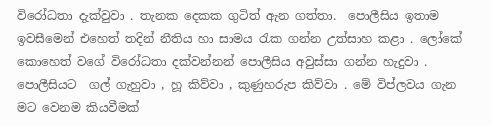විරෝධතා දැක්වුවා . තැනක දෙකක ගුටිත් ඇන ගත්තා.  පොලීසිය ඉතාම ඉවසීමෙන් එහෙත් තදින් නීතිය හා සාමය රැක ගන්න උත්සාහ කළා . ලෝකේ කොහෙත් වගේ විරෝධතා දක්වන්නන් පොලීසිය අවුස්සා ගන්න හැදුවා . පොලීසියට  ගල් ගැහුවා , හූ කිව්වා , කුණුහරුප කිව්වා . මේ විප්ලවය ගැන මට වෙනම කියවීමක්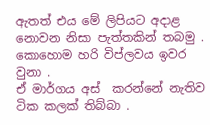ඇතත් එය මේ ලිපියට අදාළ නොවන නිසා පැත්තකින් තබමු . කොහොම හරි විප්ලවය ඉවර වුනා .
ඒ මාර්ගය අස්  කරන්නේ නැතිව ටික කලක් තිබ්බා .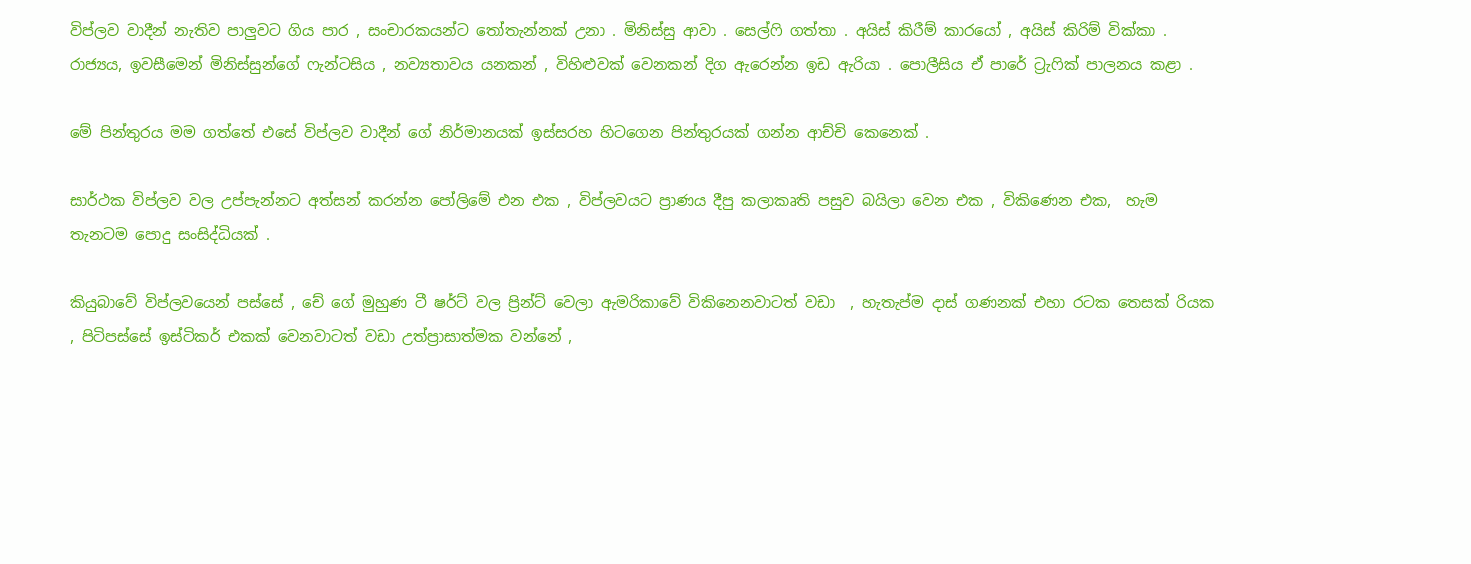විප්ලව වාදීන් නැතිව පාලුවට ගිය පාර , සංචාරකයන්ට තෝතැන්නක් උනා . මිනිස්සු ආවා . සෙල්ෆි ගත්තා . අයිස් කිරීම් කාරයෝ , අයිස් කිරිම් වික්කා . රාජ්‍යය, ඉවසීමෙන් මිනිස්සුන්ගේ ෆැන්ටසිය , නව්‍යතාවය යනකන් , විහිළුවක් වෙනකන් දිග ඇරෙන්න ඉඩ ඇරියා . පොලීසිය ඒ පාරේ ට්‍රැෆික් පාලනය කළා .

මේ පින්තුරය මම ගත්තේ එසේ විප්ලව වාදීන් ගේ නිර්මානයක් ඉස්සරහ හිටගෙන පින්තුරයක් ගන්න ආච්චි කෙනෙක් .

සාර්ථක විප්ලව වල උප්පැන්නට අත්සන් කරන්න පෝලිමේ එන එක , විප්ලවයට ප්‍රාණය දීපු කලාකෘති පසුව බයිලා වෙන එක , විකිණෙන එක,  හැම තැනටම පොදු සංසිද්ධියක් .

කියුබාවේ විප්ලවයෙන් පස්සේ , චේ ගේ මුහුණ ටී ෂර්ට් වල ප්‍රින්ට් වෙලා ඇමරිකාවේ විකිනෙනවාටත් වඩා  , හැතැප්ම දාස් ගණනක් එහා රටක තෙසක් රියක , පිටිපස්සේ ඉස්ටිකර් එකක් වෙනවාටත් වඩා උත්ප්‍රාසාත්මක වන්නේ ,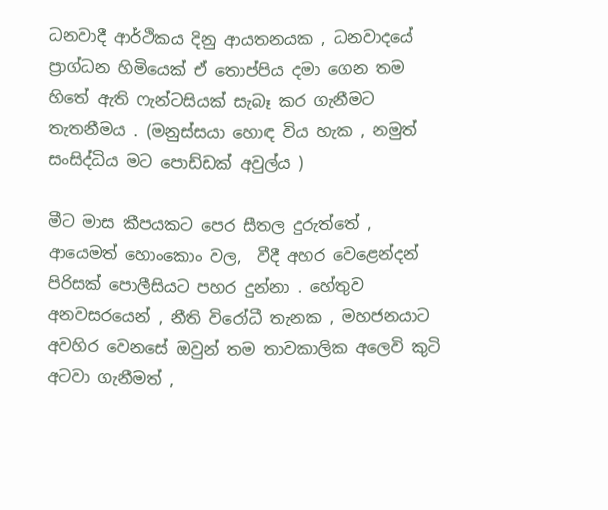ධනවාදී ආර්ථිකය දිනු ආයතනයක , ධනවාදයේ ප්‍රාග්ධන හිමියෙක් ඒ තොප්පිය දමා ගෙන තම හිතේ ඇති ෆැන්ටසියක් සැබෑ කර ගැනීමට තැතනීමය . (මනුස්සයා හොඳ විය හැක , නමුත් සංසිද්ධිය මට පොඩ්ඩක් අවුල්ය )

මීට මාස කීපයකට පෙර සීතල දුරුත්තේ , ආයෙමත් හොංකොං වල,  වීදී අහර වෙළෙන්දන් පිරිසක් පොලීසියට පහර දුන්නා . හේතුව අනවසරයෙන් , නීති විරෝධී තැනක , මහජනයාට අවහිර වෙනසේ ඔවුන් තම තාවකාලික අලෙවි කුටි අටවා ගැනීමත් ,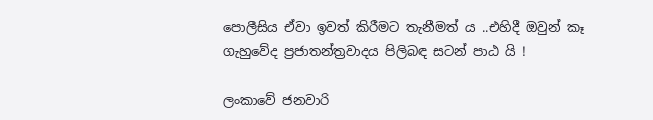පොලීසිය ඒවා ඉවත් කිරීමට තැනීමත් ය ..එහිදී ඔවුන් කෑ ගැහුවේද ප්‍රජාතන්ත්‍රවාදය පිලිබඳ සටන් පාඨ යි !

ලංකාවේ ජනවාරි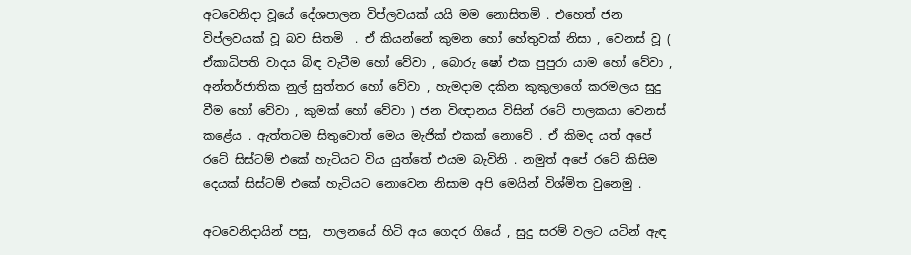අටවෙනිදා වූයේ දේශපාලන විප්ලවයක් යයි මම නොසිතමි . එහෙත් ජන විප්ලවයක් වූ බව සිතමි  . ඒ කියන්නේ කුමන හෝ හේතුවක් නිසා , වෙනස් වූ ( ඒකාධිපති වාදය බිඳ වැටීම හෝ වේවා , බොරු ෂෝ එක පුපුරා යාම හෝ වේවා ,  අන්තර්ජාතික නුල් සුත්තර හෝ වේවා , හැමදාම දකින කුකුලාගේ කරමලය සුදු වීම හෝ වේවා , කුමක් හෝ වේවා ) ජන විඥානය විසින් රටේ පාලකයා වෙනස් කළේය . ඇත්තටම සිතුවොත් මෙය මැජික් එකක් නොවේ . ඒ කිමද යත් අපේ රටේ සිස්ටම් එකේ හැටියට විය යුත්තේ එයම බැවිනි . නමුත් අපේ රටේ කිසිම දෙයක් සිස්ටම් එකේ හැටියට නොවෙන නිසාම අපි මෙයින් විශ්මිත වුනෙමු .

අටවෙනිදායින් පසු,  පාලනයේ හිටි අය ගෙදර ගියේ , සුදු සරම් වලට යටින් ඇඳ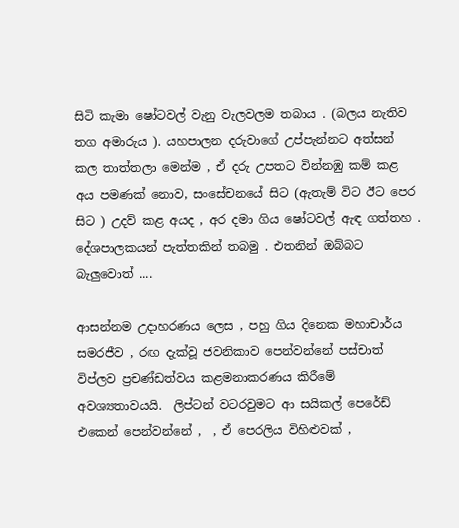සිටි කැමා ෂෝටවල් වැනු වැලවලම තබාය . (බලය නැතිව තග අමාරුය ). යහපාලන දරුවාගේ උප්පැන්නට අත්සන් කල තාත්තලා මෙන්ම , ඒ දරු උපතට වින්නඹු කම් කළ අය පමණක් නොව, සංසේචනයේ සිට (ඇතැම් විට ඊට පෙර සිට ) උදව් කළ අයද , අර දමා ගිය ෂෝටවල් ඇඳ ගත්තහ .
දේශපාලකයන් පැත්තකින් තබමු . එතනින් ඔබ්බට බැලුවොත් ....

ආසන්නම උදාහරණය ලෙස , පහු ගිය දිනෙක මහාචාර්ය සමරජීව , රඟ දැක්වූ ජවනිකාව පෙන්වන්නේ පස්චාත් විප්ලව ප්‍රචණ්ඩත්වය කළමනාකරණය කිරීමේ අවශ්‍යතාවයයි.  ලිප්ටන් වටරවුමට ආ සයිකල් පෙරේඩ් එකෙන් පෙන්වන්නේ ,  , ඒ පෙරලිය විහිළුවක් ,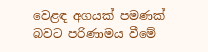වෙළඳ අගයක් පමණක් බවට පරිණාමය වීමේ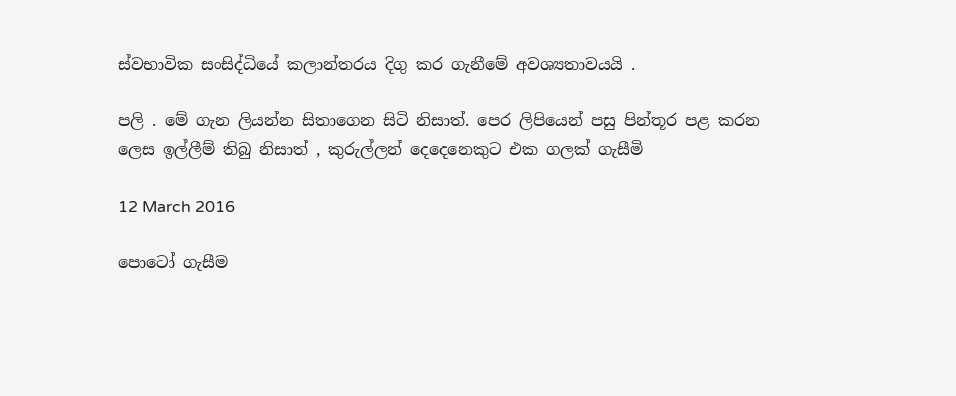ස්වභාවික සංසිද්ධියේ කලාන්තරය දිගු කර ගැනීමේ අවශ්‍යතාවයයි .

පලි . මේ ගැන ලියන්න සිතාගෙන සිටි නිසාත්. පෙර ලිපියෙන් පසු පින්තූර පළ කරන ලෙස ඉල්ලීම් තිබු නිසාත් , කුරුල්ලන් දෙදෙනෙකුට එක ගලක් ගැසීමි

12 March 2016

පොටෝ ගැසීම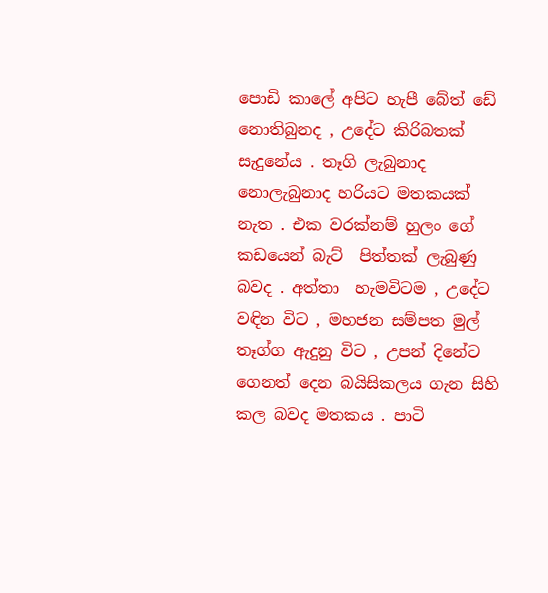පොඩි කාලේ අපිට හැපී බේත් ඩේ නොතිබුනද , උදේට කිරිබතක් සැදුනේය . තෑගි ලැබුනාද නොලැබුනාද හරියට මතකයක් නැත . එක වරක්නම් හුලං ගේ කඩයෙන් බැට්  පිත්තක් ලැබුණු බවද . අත්තා  හැමවිටම , උදේට වඳින විට , මහජන සම්පත මුල් තෑග්ග ඇදුනු විට , උපන් දිනේට ගෙනත් දෙන බයිසිකලය ගැන සිහි කල බවද මතකය . පාටි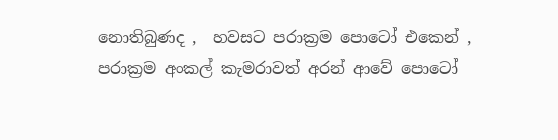නොතිබුණද ,  හවසට පරාක්‍රම පොටෝ එකෙන් , පරාක්‍රම අංකල් කැමරාවත් අරන් ආවේ පොටෝ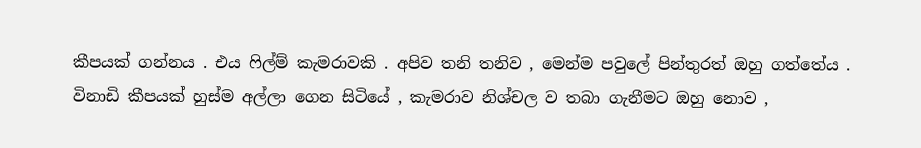කීපයක් ගන්නය . එය ෆිල්ම් කැමරාවකි . අපිව තනි තනිව , මෙන්ම පවුලේ පින්තුරත් ඔහු ගත්තේය . විනාඩි කීපයක් හුස්ම අල්ලා ගෙන සිටියේ , කැමරාව නිශ්චල ව තබා ගැනීමට ඔහු නොව ,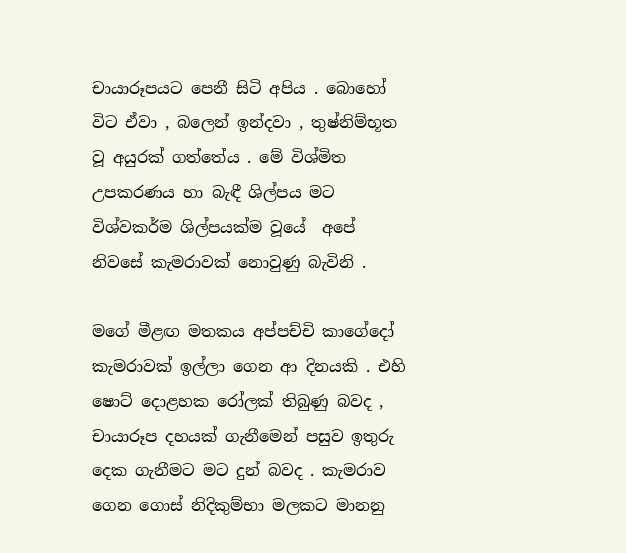චායාරූපයට පෙනී සිටි අපිය . බොහෝ විට ඒවා , බලෙන් ඉන්දවා , තුෂ්නිම්භූත වූ අයුරක් ගත්තේය . මේ විශ්මිත උපකරණය හා බැඳී ශිල්පය මට විශ්වකර්ම ශිල්පයක්ම වූයේ  අපේ නිවසේ කැමරාවක් නොවුණු බැවිනි .

මගේ මීළඟ මතකය අප්පච්චි කාගේදෝ කැමරාවක් ඉල්ලා ගෙන ආ දිනයකි . එහි ෂොට් දොළහක රෝලක් තිබුණු බවද , චායාරූප දහයක් ගැනීමෙන් පසුව ඉතුරු දෙක ගැනීමට මට දුන් බවද . කැමරාව ගෙන ගොස් නිදිකුම්භා මලකට මානනු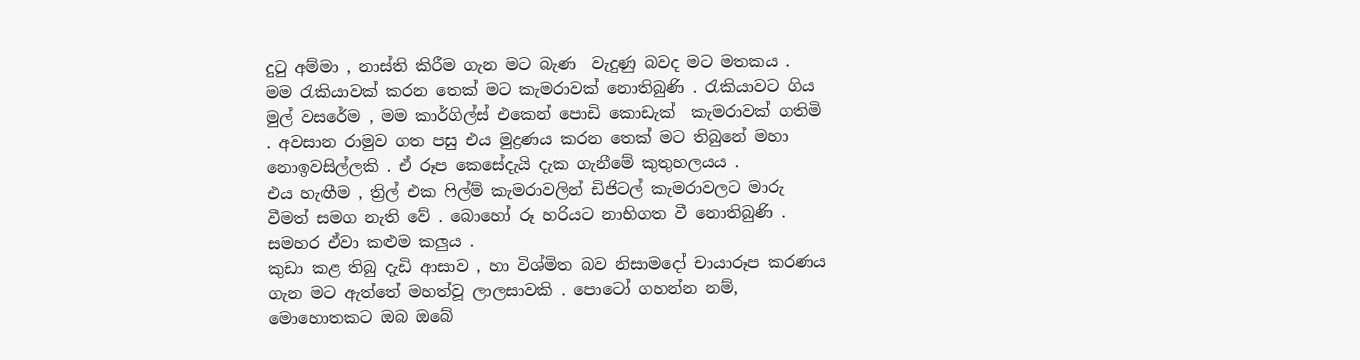දුටු අම්මා , නාස්ති කිරීම ගැන මට බැණ  වැදුණු බවද මට මතකය .  මම රැකියාවක් කරන තෙක් මට කැමරාවක් නොතිබුණි . රැකියාවට ගිය මුල් වසරේම , මම කාර්ගිල්ස් එකෙන් පොඩි කොඩැක්  කැමරාවක් ගතිමි . අවසාන රාමුව ගත පසු එය මුද්‍රණය කරන තෙක් මට තිබුනේ මහා නොඉවසිල්ලකි . ඒ රූප කෙසේදැයි දැක ගැනීමේ කුතුහලයය .
එය හැඟීම , ත්‍රිල් එක ෆිල්ම් කැමරාවලින් ඩිජිටල් කැමරාවලට මාරු වීමත් සමග නැති වේ . බොහෝ රූ හරියට නාභිගත වී නොතිබුණි . සමහර ඒවා කළුම කලුය .
කුඩා කළ තිබු දැඩි ආසාව , හා විශ්මිත බව නිසාමදෝ චායාරූප කරණය ගැන මට ඇත්තේ මහත්වූ ලාලසාවකි . පොටෝ ගහන්න නම්, මොහොතකට ඔබ ඔබේ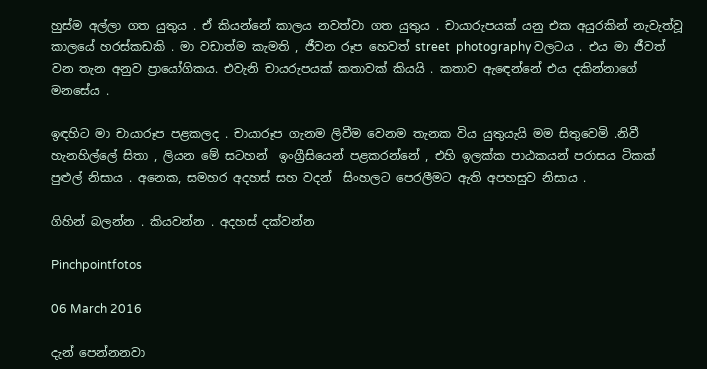හුස්ම අල්ලා ගත යුතුය . ඒ කියන්නේ කාලය නවත්වා ගත යුතුය . චායාරුපයක් යනු එක අයුරකින් නැවැත්වූ කාලයේ හරස්කඩකි . මා වඩාත්ම කැමති , ජීවන රූප හෙවත් street  photography වලටය . එය මා ජීවත් වන තැන අනුව ප්‍රායෝගිකය. එවැනි චායරුපයක් කතාවක් කියයි . කතාව ඇඳෙන්නේ එය දකින්නාගේ මනසේය .

ඉඳහිට මා චායාරූප පළකලද . චායාරූප ගැනම ලිවීම වෙනම තැනක විය යුතුයැයි මම සිතුවෙමි .නිවී හැනහිල්ලේ සිතා , ලියන මේ සටහන්  ඉංග්‍රීසියෙන් පළකරන්නේ , එහි ඉලක්ක පාඨකයන් පරාසය ටිකක් පුළුල් නිසාය . අනෙක, සමහර අදහස් සහ වදන්  සිංහලට පෙරලීමට ඇති අපහසුව නිසාය .

ගිහින් බලන්න . කියවන්න . අදහස් දක්වන්න

Pinchpointfotos

06 March 2016

දැන් පෙන්නනවා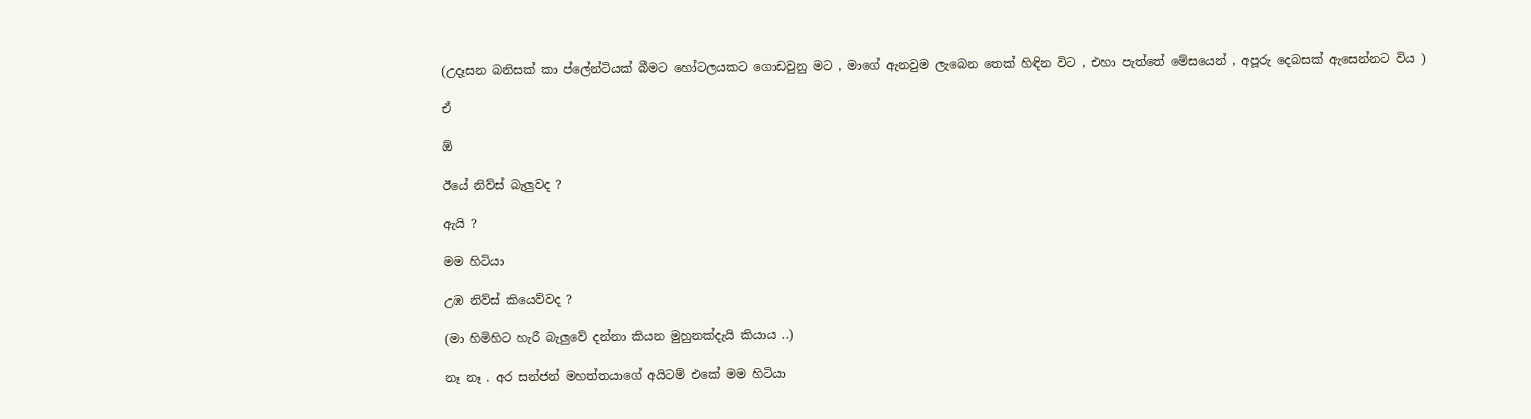(උදෑසන බනිසක් කා ප්ලේන්ටියක් බීමට හෝටලයකට ගොඩවුනු මට , මාගේ ඇනවුම ලැබෙන තෙක් හිඳින විට , එහා පැත්තේ මේසයෙන් , අපූරු දෙබසක් ඇසෙන්නට විය )

ඒ

ඕ

ඊයේ නිව්ස් බැලුවද ?

ඇයි ?

මම හිටියා

උඹ නිව්ස් කියෙව්වද ?

(මා හිමිහිට හැරී බැලුවේ දන්නා කියන මුහුනක්දැයි කියාය ..)

නෑ නෑ . අර සන්ජන් මහත්තයාගේ අයිටම් එකේ මම හිටියා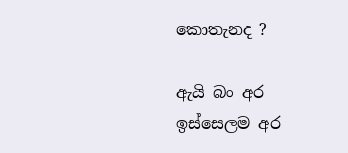කොතැනද ?

ඇයි බං අර ඉස්සෙලම අර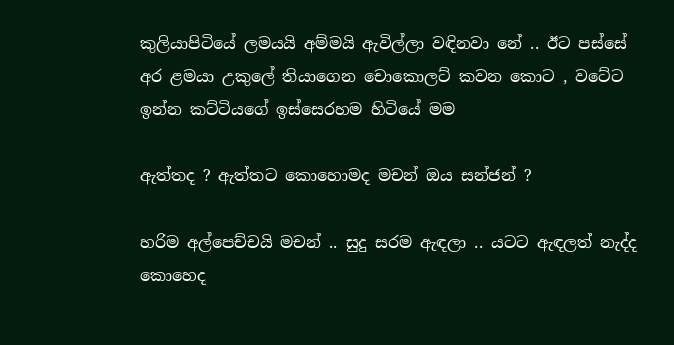කුලියාපිටියේ ලමයයි අම්මයි ඇවිල්ලා වඳිනවා නේ .. ඊට පස්සේ අර ළමයා උකුලේ තියාගෙන චොකොලට් කවන කොට , වටේට ඉන්න කට්ටියගේ ඉස්සෙරහම හිටියේ මම

ඇත්තද ? ඇත්තට කොහොමද මචන් ඔය සන්ජන් ?

හරිම අල්පෙච්චයි මචන් .. සුදු සරම ඇඳලා .. යටට ඇඳලත් නැද්ද කොහෙද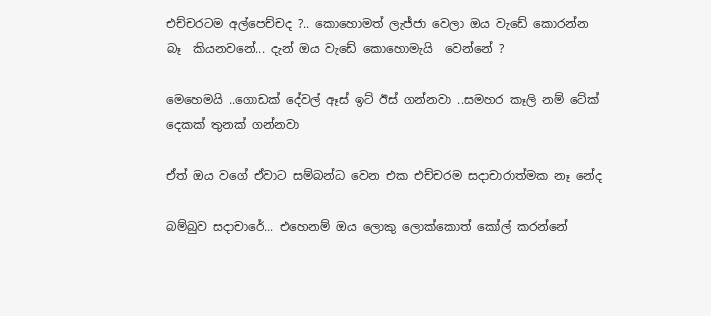එච්චරටම අල්පෙච්චද ?.. කොහොමත් ලැජ්ජා වෙලා ඔය වැඩේ කොරන්න බෑ  කියනවනේ... දැන් ඔය වැඩේ කොහොමැයි  වෙන්නේ ?

මෙහෙමයි ..ගොඩක් දේවල් ඈස් ඉට් ඊස් ගන්නවා ..සමහර කෑලි නම් ටේක් දෙකක් තුනක් ගන්නවා

ඒත් ඔය වගේ ඒවාට සම්බන්ධ වෙන එක එච්චරම සදාචාරාත්මක නෑ නේද

බම්බුව සදාචාරේ... එහෙනම් ඔය ලොකු ලොක්කොත් කෝල් කරන්නේ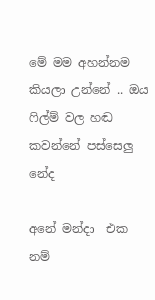මේ මම අහන්නම කියලා උන්නේ .. ඔය ෆිල්ම් වල හඬ කවන්නේ පස්සෙලු නේද

අනේ මන්දා  එක නම්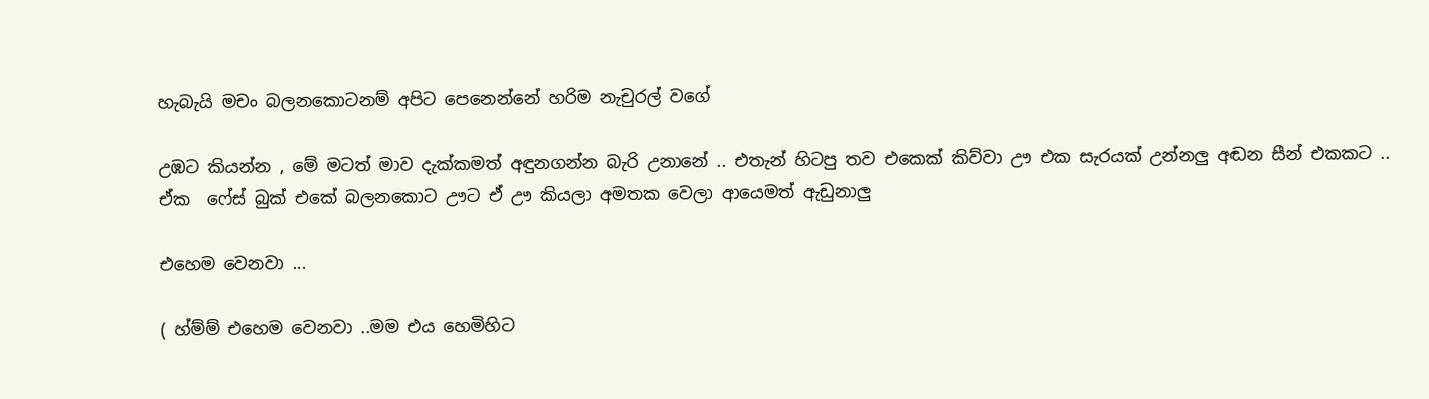හැබැයි මචං බලනකොටනම් අපිට පෙනෙන්නේ හරිම නැචුරල් වගේ

උඹට කියන්න , මේ මටත් මාව දැක්කමත් අඳුනගන්න බැරි උනානේ .. එතැන් හිටපු තව එකෙක් කිව්වා ඌ එක සැරයක් උන්නලු අඬන සීන් එකකට .. ඒක  ෆේස් බුක් එකේ බලනකොට ඌට ඒ ඌ කියලා අමතක වෙලා ආයෙමත් ඇඩුනාලු

එහෙම වෙනවා ...

( හ්ම්ම් එහෙම වෙනවා ..මම එය හෙමිහිට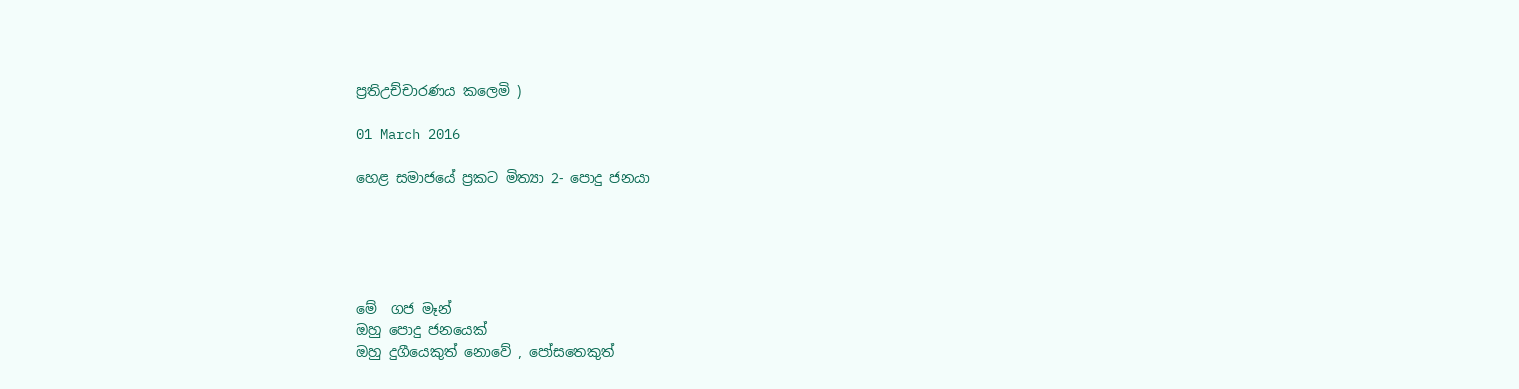ප්‍රතිඋච්චාරණය කලෙමි )

01 March 2016

හෙළ සමාජයේ ප්‍රකට මිත්‍යා 2- පොදු ජනයා





මේ  ගජ මෑන්
ඔහු පොදු ජනයෙක්
ඔහු දුගීයෙකුත් නොවේ , පෝසතෙකුත්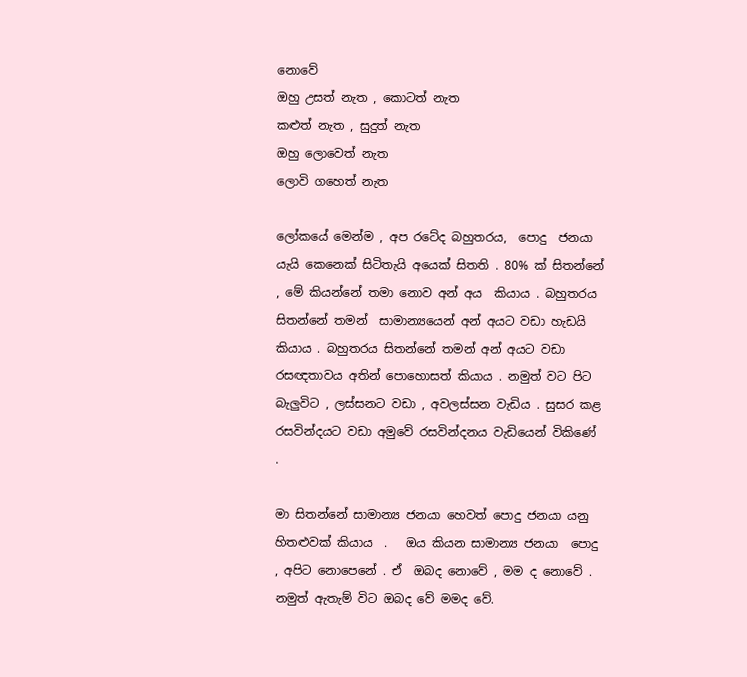නොවේ
ඔහු උසත් නැත , කොටත් නැත
කළුත් නැත , සුදුත් නැත
ඔහු ලොවෙත් නැත
ලොවි ගහෙත් නැත

ලෝකයේ මෙන්ම , අප රටේද බහුතරය,  පොදු  ජනයා යැයි කෙනෙක් සිටිතැයි අයෙක් සිතති . 80% ක් සිතන්නේ , මේ කියන්නේ තමා නොව අන් අය  කියාය . බහුතරය සිතන්නේ තමන්  සාමාන්‍යයෙන් අන් අයට වඩා හැඩයි කියාය . බහුතරය සිතන්නේ තමන් අන් අයට වඩා රසඥතාවය අතින් පොහොසත් කියාය . නමුත් වට පිට බැලුවිට , ලස්සනට වඩා , අවලස්සන වැඩිය . සුසර කළ  රසවින්දයට වඩා අමුවේ රසවින්දනය වැඩියෙන් විකිණේ .

මා සිතන්නේ සාමාන්‍ය ජනයා හෙවත් පොදු ජනයා යනු හිතළුවක් කියාය  .   ඔය කියන සාමාන්‍ය ජනයා  පොදු , අපිට නොපෙනේ . ඒ  ඔබද නොවේ , මම ද නොවේ . නමුත් ඇතැම් විට ඔබද වේ මමද වේ.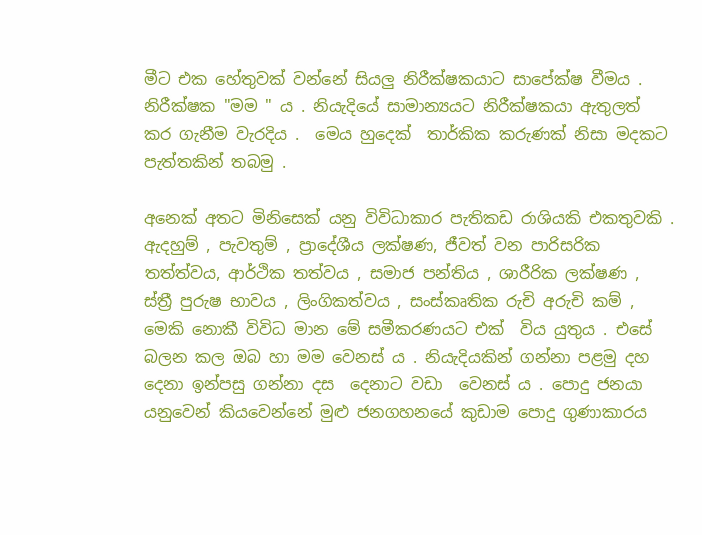මීට එක හේතුවක් වන්නේ සියලු නිරීක්ෂකයාට සාපේක්ෂ වීමය . නිරීක්ෂක "මම " ය . නියැදියේ සාමාන්‍යයට නිරීක්ෂකයා ඇතුලත් කර ගැනීම වැරදිය .  මෙය හුදෙක්  තාර්කික කරුණක් නිසා මදකට පැත්තකින් තබමු .

අනෙක් අතට මිනිසෙක් යනු විවිධාකාර පැතිකඩ රාශියකි එකතුවකි . ඇදහුම් , පැවතුම් , ප්‍රාදේශීය ලක්ෂණ, ජීවත් වන පාරිසරික තත්ත්වය, ආර්ථික තත්වය , සමාජ පන්තිය , ශාරීරික ලක්ෂණ , ස්ත්‍රී පුරුෂ භාවය , ලිංගිකත්වය , සංස්කෘතික රුචි අරුචි කම් , මෙකි නොකී විවිධ මාන මේ සමීකරණයට එක්  විය යුතුය . එසේ බලන කල ඔබ හා මම වෙනස් ය . නියැදියකින් ගන්නා පළමු දහ දෙනා ඉන්පසු ගන්නා දස  දෙනාට වඩා  වෙනස් ය . පොදු ජනයා යනුවෙන් කියවෙන්නේ මුළු ජනගහනයේ කුඩාම පොදු ගුණාකාරය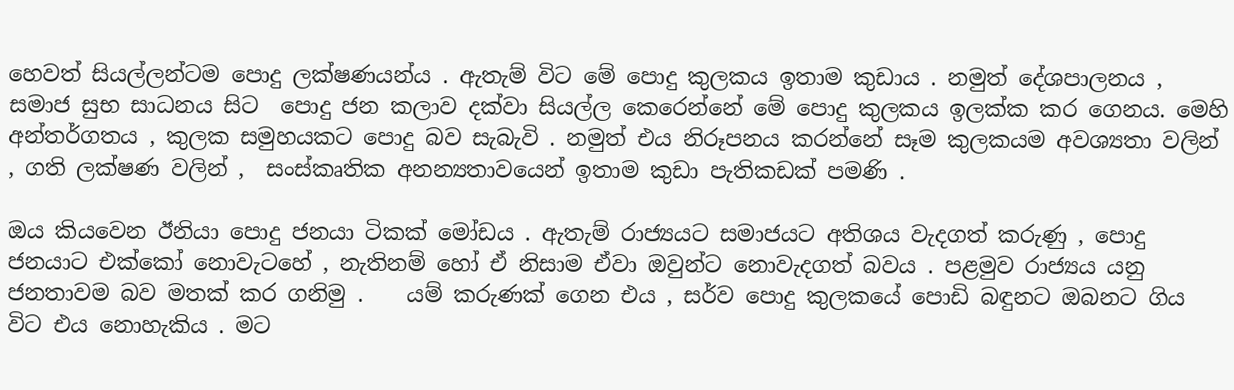හෙවත් සියල්ලන්ටම පොදු ලක්ෂණයන්ය . ඇතැම් විට මේ පොදු කුලකය ඉතාම කුඩාය . නමුත් දේශපාලනය , සමාජ සුභ සාධනය සිට  පොදු ජන කලාව දක්වා සියල්ල කෙරෙන්නේ මේ පොදු කුලකය ඉලක්ක කර ගෙනය. මෙහි අන්තර්ගතය , කුලක සමුහයකට පොදු බව සැබැවි . නමුත් එය නිරූපනය කරන්නේ සෑම කුලකයම අවශ්‍යතා වලින් , ගති ලක්ෂණ වලින් ,  සංස්කෘතික අනන්‍යතාවයෙන් ඉතාම කුඩා පැතිකඩක් පමණි .

ඔය කියවෙන ඊනියා පොදු ජනයා ටිකක් මෝඩය . ඇතැම් රාජ්‍යයට සමාජයට අතිශය වැදගත් කරුණු , පොදු ජනයාට එක්කෝ නොවැටහේ , නැතිනම් හෝ ඒ නිසාම ඒවා ඔවුන්ට නොවැදගත් බවය . පළමුව රාජ්‍යය යනු ජනතාවම බව මතක් කර ගනිමු .    යම් කරුණක් ගෙන එය , සර්ව පොදු කුලකයේ පොඩි බඳුනට ඔබනට ගිය විට එය නොහැකිය . මට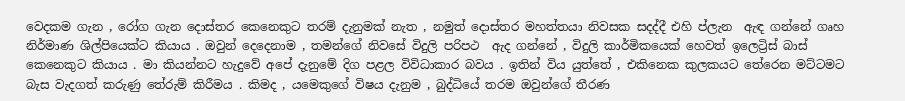වෙදකම ගැන , රෝග ගැන දොස්තර කෙනෙකුට තරම් දැනුමක් නැත , නමුත් දොස්තර මහත්තයා නිවසක සදද්දී එහි ප්ලැන  ඇඳ ගන්නේ ගෘහ නිර්මාණ ශිල්පියෙක්ට කියාය . ඔවුන් දෙදෙනාම , තමන්ගේ නිවසේ විදුලි පරිපථ  ඇද ගන්නේ , විදුලි කාර්මිකයෙක් හෙවත් ඉලෙට්‍රිස් බාස් කෙනෙකුට කියාය . මා කියන්නට හැදුවේ අපේ දැනුමේ දිග පළල විවිධාකාර බවය . ඉතින් විය යුත්තේ , එකිනෙක කුලකයට තේරෙන මට්ටමට බැස වැදගත් කරුණු තේරුම් කිරීමය . කිමද , යමෙකුගේ විෂය දැනුම , බුද්ධියේ තරම ඔවුන්ගේ තීරණ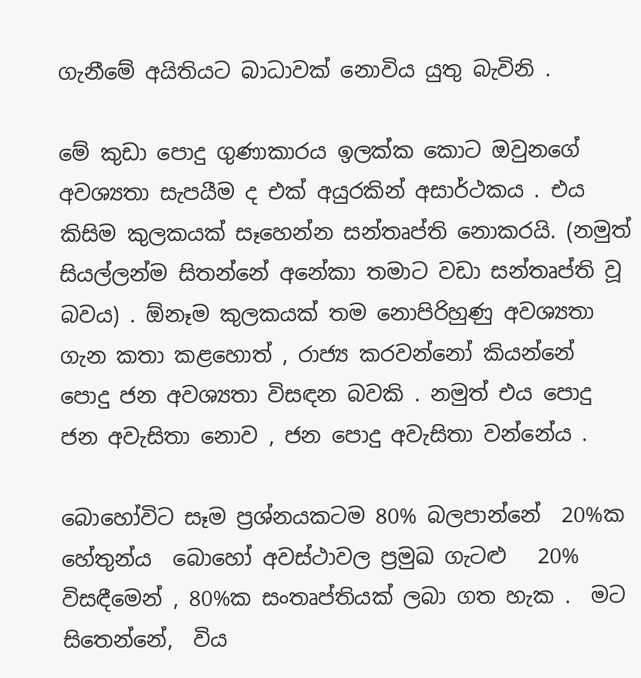ගැනීමේ අයිතියට බාධාවක් නොවිය යුතු බැවිනි .

මේ කුඩා පොදු ගුණාකාරය ඉලක්ක කොට ඔවුනගේ අවශ්‍යතා සැපයීම ද එක් අයුරකින් අසාර්ථකය . එය කිසිම කුලකයක් සෑහෙන්න සන්තෘප්ති නොකරයි. (නමුත් සියල්ලන්ම සිතන්නේ අනේකා තමාට වඩා සන්තෘප්ති වූ බවය) . ඕනෑම කුලකයක් තම නොපිරිහුණු අවශ්‍යතා ගැන කතා කළහොත් , රාජ්‍ය කරවන්නෝ කියන්නේ පොදු ජන අවශ්‍යතා විසඳන බවකි . නමුත් එය පොදු ජන අවැසිතා නොව , ජන පොදු අවැසිතා වන්නේය .

බොහෝවිට සෑම ප්‍රශ්නයකටම 80% බලපාන්නේ  20%ක හේතුන්ය  බොහෝ අවස්ථාවල ප්‍රමුඛ ගැටළු   20% විසඳීමෙන් , 80%ක සංතෘප්තියක් ලබා ගත හැක .  මට සිතෙන්නේ,  විය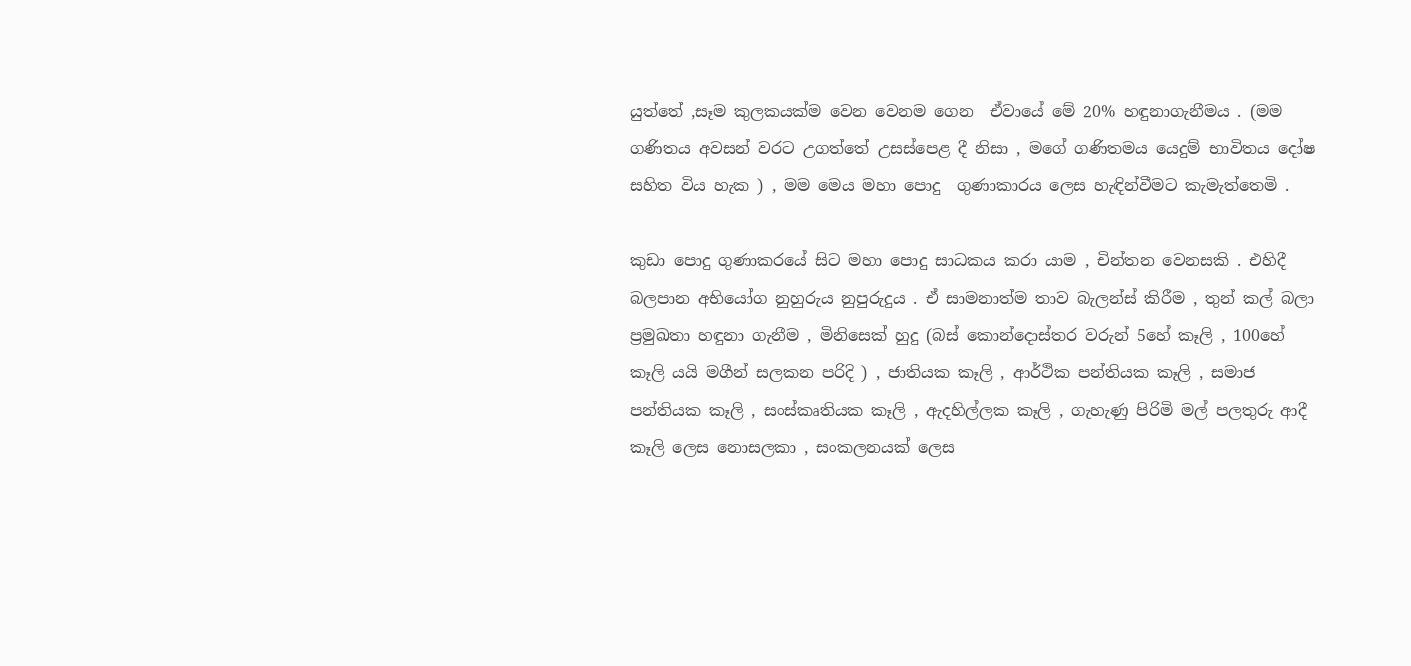යුත්තේ ,සෑම කුලකයක්ම වෙන වෙනම ගෙන  ඒවායේ මේ 20% හඳුනාගැනීමය . (මම ගණිතය අවසන් වරට උගත්තේ උසස්පෙළ දී නිසා , මගේ ගණිතමය යෙදුම් භාවිතය දෝෂ සහිත විය හැක ) , මම මෙය මහා පොදු  ගුණාකාරය ලෙස හැඳින්වීමට කැමැත්තෙමි .

කුඩා පොදු ගුණාකරයේ සිට මහා පොදු සාධකය කරා යාම , චින්තන වෙනසකි . එහිදී බලපාන අභියෝග නුහුරුය නුපුරුදුය . ඒ සාමනාත්ම තාව බැලන්ස් කිරීම , තුන් කල් බලා ප්‍රමුඛතා හඳුනා ගැනීම , මිනිසෙක් හුදු (බස් කොන්දොස්තර වරුන් 5හේ කෑලි , 100හේ කෑලි යයි මගීන් සලකන පරිදි ) , ජාතියක කෑලි , ආර්ථික පන්තියක කෑලි , සමාජ පන්තියක කෑලි , සංස්කෘතියක කෑලි , ඇදහිල්ලක කෑලි , ගැහැණු පිරිමි මල් පලතුරු ආදී කෑලි ලෙස නොසලකා , සංකලනයක් ලෙස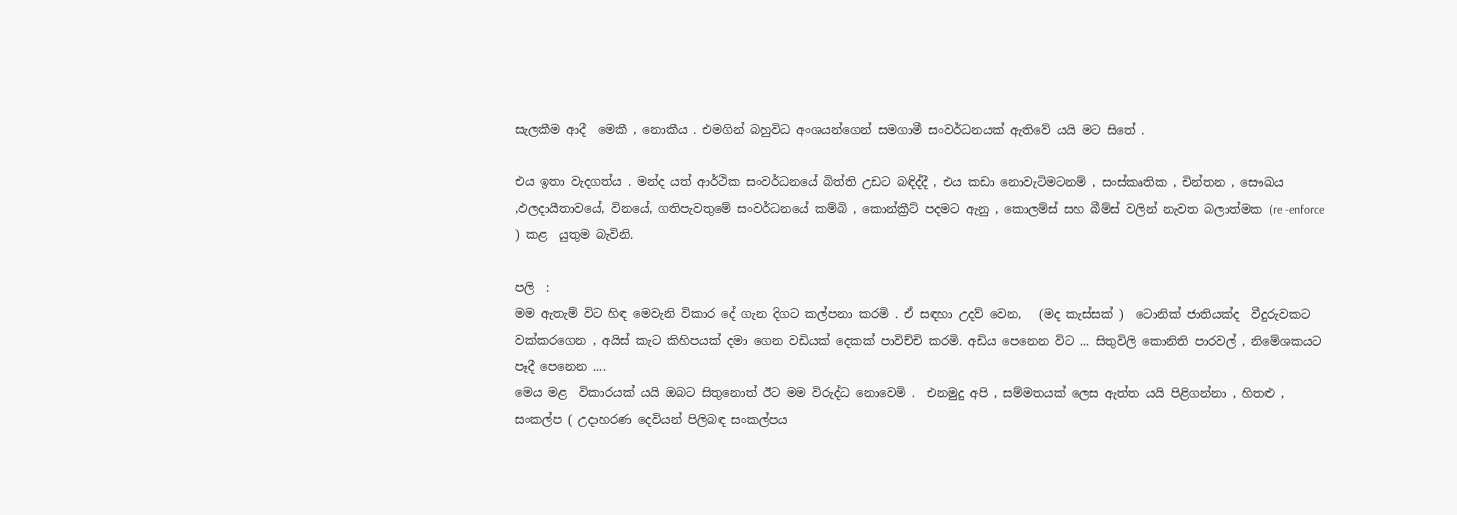සැලකීම ආදී  මෙකී , නොකීය . එමගින් බහුවිධ අංශයන්ගෙන් සමගාමී සංවර්ධනයක් ඇතිවේ යයි මට සිතේ .

එය ඉතා වැදගත්ය . මන්ද යත් ආර්ථික සංවර්ධනයේ බිත්ති උඩට බඳිද්දී , එය කඩා නොවැටිමටනම් , සංස්කෘතික , චින්තන , සෞඛය ,ඵලදායීතාවයේ, විනයේ, ගතිපැවතුමේ සංවර්ධනයේ කම්බි , කොන්ක්‍රීට් පදමට ඇනු , කොලම්ස් සහ බීම්ස් වලින් නැවත බලාත්මක (re -enforce ) කළ  යුතුම බැවිනි.

පලි  :
මම ඇතැම් විට හිඳ මෙවැනි විකාර දේ ගැන දිගට කල්පනා කරමි . ඒ සඳහා උදව් වෙන,   (මද කැස්සක් )  ටොනික් ජාතියක්ද  වීදුරුවකට වක්කරගෙන , අයිස් කැට කිහිපයක් දමා ගෙන වඩියක් දෙකක් පාවිච්චි කරමි. අඩිය පෙනෙන විට ... සිතුවිලි කොනිති පාරවල් , නිමේශකයට පෑදී පෙනෙන ....
මෙය මළ  විකාරයක් යයි ඔබට සිතුනොත් ඊට මම විරුද්ධ නොවෙමි .  එනමුදු අපි , සම්මතයක් ලෙස ඇත්ත යයි පිළිගන්නා , හිතළු , සංකල්ප ( උදාහරණ දෙවියන් පිලිබඳ සංකල්පය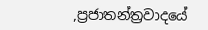,ප්‍රජාතන්ත්‍රවාදයේ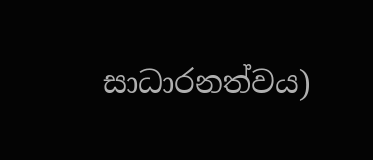සාධාරනත්වය)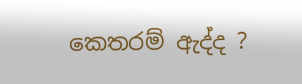කෙතරම් ඇද්ද ?